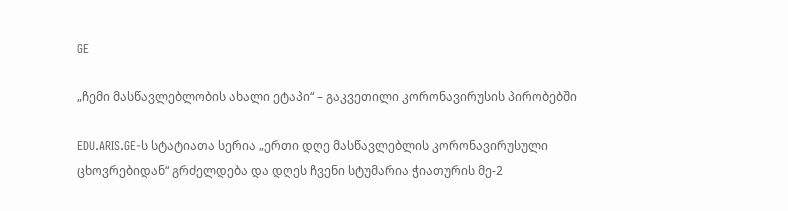GE

„ჩემი მასწავლებლობის ახალი ეტაპი“ – გაკვეთილი კორონავირუსის პირობებში

EDU.ARIS.GE-ს სტატიათა სერია „ერთი დღე მასწავლებლის კორონავირუსული ცხოვრებიდან“ გრძელდება და დღეს ჩვენი სტუმარია ჭიათურის მე-2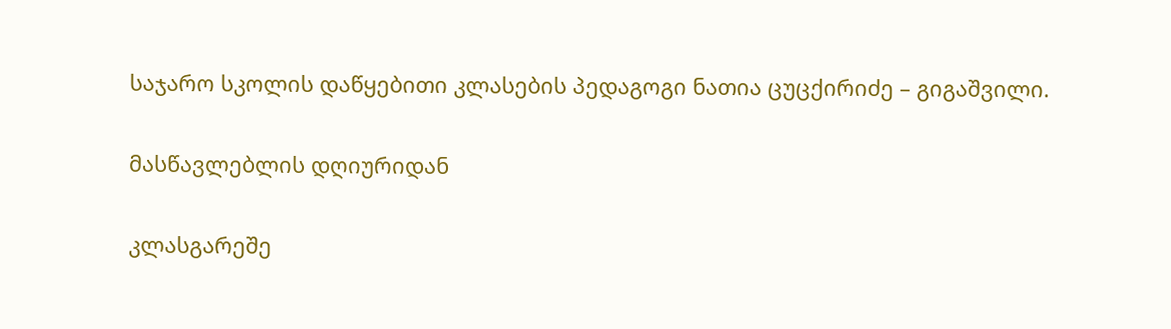საჯარო სკოლის დაწყებითი კლასების პედაგოგი ნათია ცუცქირიძე – გიგაშვილი.

მასწავლებლის დღიურიდან

კლასგარეშე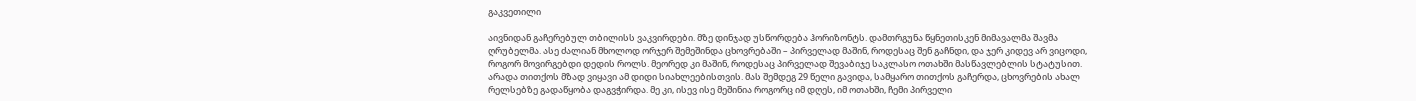გაკვეთილი

აივნიდან გაჩერებულ თბილისს ვაკვირდები. მზე დინჯად უსწორდება ჰორიზონტს. დამთრგუნა წყნეთისკენ მიმავალმა შავმა ღრუბელმა. ასე ძალიან მხოლოდ ორჯერ შემეშინდა ცხოვრებაში – პირველად მაშინ, როდესაც შენ გაჩნდი, და ჯერ კიდევ არ ვიცოდი, როგორ მოვირგებდი დედის როლს. მეორედ კი მაშინ, როდესაც პირველად შევაბიჯე საკლასო ოთახში მასწავლებლის სტატუსით. არადა თითქოს მზად ვიყავი ამ დიდი სიახლეებისთვის. მას შემდეგ 29 წელი გავიდა, სამყარო თითქოს გაჩერდა, ცხოვრების ახალ რელსებზე გადაწყობა დაგვჭირდა. მე კი, ისევ ისე მეშინია როგორც იმ დღეს, იმ ოთახში, ჩემი პირველი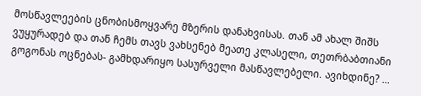მოსწავლეების ცნობისმოყვარე მზერის დანახვისას. თან ამ ახალ შიშს ვუყურადებ და თან ჩემს თავს ვახსენებ მეათე კლასელი, თეთრბაბთიანი გოგონას ოცნებას- გამხდარიყო სასურველი მასწავლებელი. ავიხდინე? …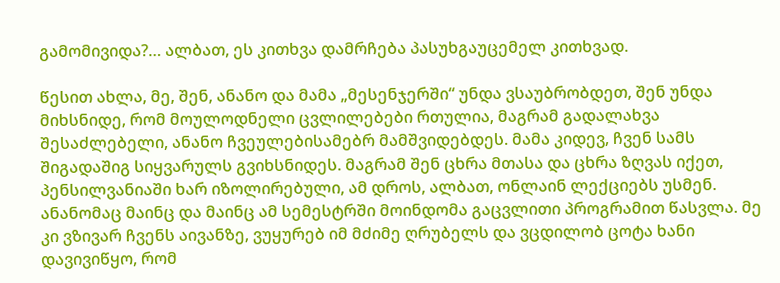გამომივიდა?… ალბათ, ეს კითხვა დამრჩება პასუხგაუცემელ კითხვად.

წესით ახლა, მე, შენ, ანანო და მამა „მესენჯერში“ უნდა ვსაუბრობდეთ, შენ უნდა მიხსნიდე, რომ მოულოდნელი ცვლილებები რთულია, მაგრამ გადალახვა შესაძლებელი, ანანო ჩვეულებისამებრ მამშვიდებდეს. მამა კიდევ, ჩვენ სამს შიგადაშიგ სიყვარულს გვიხსნიდეს. მაგრამ შენ ცხრა მთასა და ცხრა ზღვას იქეთ, პენსილვანიაში ხარ იზოლირებული, ამ დროს, ალბათ, ონლაინ ლექციებს უსმენ. ანანომაც მაინც და მაინც ამ სემესტრში მოინდომა გაცვლითი პროგრამით წასვლა. მე კი ვზივარ ჩვენს აივანზე, ვუყურებ იმ მძიმე ღრუბელს და ვცდილობ ცოტა ხანი დავივიწყო, რომ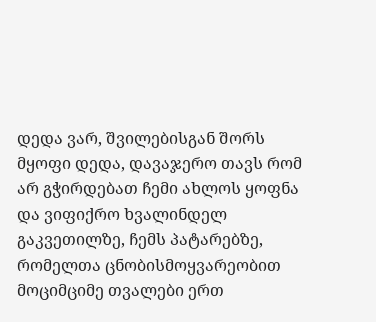დედა ვარ, შვილებისგან შორს მყოფი დედა, დავაჯერო თავს რომ არ გჭირდებათ ჩემი ახლოს ყოფნა და ვიფიქრო ხვალინდელ გაკვეთილზე, ჩემს პატარებზე, რომელთა ცნობისმოყვარეობით მოციმციმე თვალები ერთ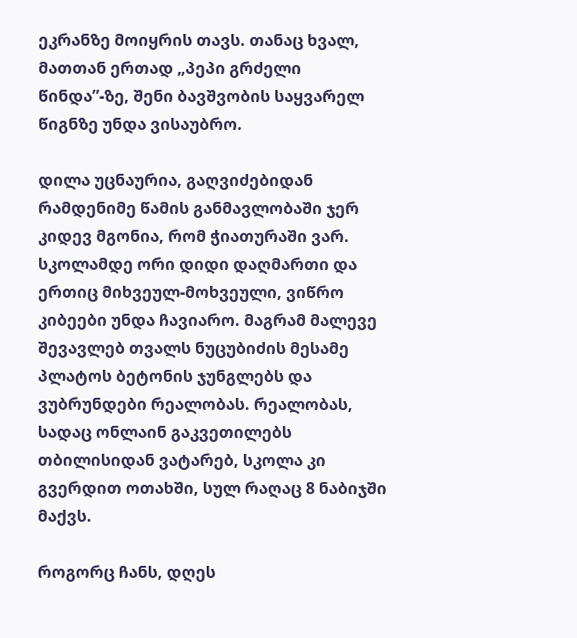ეკრანზე მოიყრის თავს. თანაც ხვალ, მათთან ერთად „პეპი გრძელი წინდა”-ზე, შენი ბავშვობის საყვარელ წიგნზე უნდა ვისაუბრო.

დილა უცნაურია, გაღვიძებიდან რამდენიმე წამის განმავლობაში ჯერ კიდევ მგონია, რომ ჭიათურაში ვარ. სკოლამდე ორი დიდი დაღმართი და ერთიც მიხვეულ-მოხვეული, ვიწრო კიბეები უნდა ჩავიარო. მაგრამ მალევე შევავლებ თვალს ნუცუბიძის მესამე პლატოს ბეტონის ჯუნგლებს და ვუბრუნდები რეალობას. რეალობას, სადაც ონლაინ გაკვეთილებს თბილისიდან ვატარებ, სკოლა კი გვერდით ოთახში, სულ რაღაც 8 ნაბიჯში მაქვს.

როგორც ჩანს, დღეს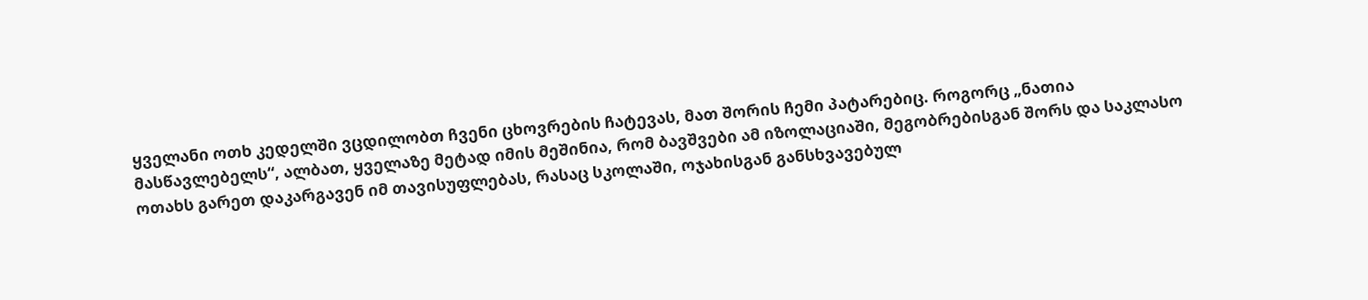ყველანი ოთხ კედელში ვცდილობთ ჩვენი ცხოვრების ჩატევას, მათ შორის ჩემი პატარებიც. როგორც „ნათია მასწავლებელს“, ალბათ, ყველაზე მეტად იმის მეშინია, რომ ბავშვები ამ იზოლაციაში, მეგობრებისგან შორს და საკლასო ოთახს გარეთ დაკარგავენ იმ თავისუფლებას, რასაც სკოლაში, ოჯახისგან განსხვავებულ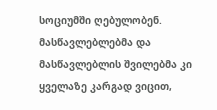სოციუმში ღებულობენ. მასწავლებლებმა და მასწავლებლის შვილებმა კი ყველაზე კარგად ვიცით,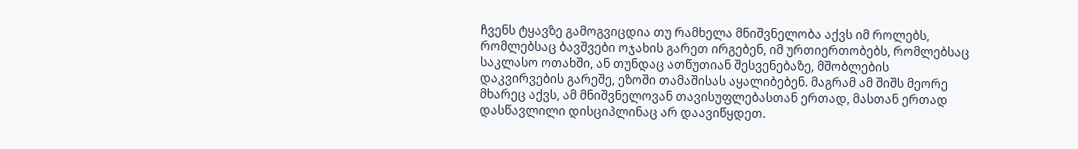ჩვენს ტყავზე გამოგვიცდია თუ რამხელა მნიშვნელობა აქვს იმ როლებს, რომლებსაც ბავშვები ოჯახის გარეთ ირგებენ, იმ ურთიერთობებს, რომლებსაც საკლასო ოთახში, ან თუნდაც ათწუთიან შესვენებაზე, მშობლების დაკვირვების გარეშე, ეზოში თამაშისას აყალიბებენ. მაგრამ ამ შიშს მეორე მხარეც აქვს, ამ მნიშვნელოვან თავისუფლებასთან ერთად, მასთან ერთად დასწავლილი დისციპლინაც არ დაავიწყდეთ.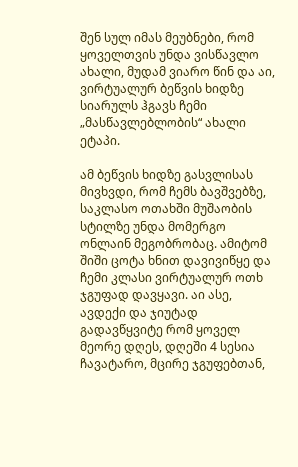შენ სულ იმას მეუბნები, რომ ყოველთვის უნდა ვისწავლო ახალი, მუდამ ვიარო წინ და აი, ვირტუალურ ბეწვის ხიდზე სიარულს ჰგავს ჩემი „მასწავლებლობის“ ახალი ეტაპი.

ამ ბეწვის ხიდზე გასვლისას მივხვდი, რომ ჩემს ბავშვებზე, საკლასო ოთახში მუშაობის სტილზე უნდა მომერგო ონლაინ მეგობრობაც. ამიტომ შიში ცოტა ხნით დავივიწყე და ჩემი კლასი ვირტუალურ ოთხ ჯგუფად დავყავი. აი ასე, ავდექი და ჯიუტად გადავწყვიტე რომ ყოველ მეორე დღეს, დღეში 4 სესია ჩავატარო, მცირე ჯგუფებთან,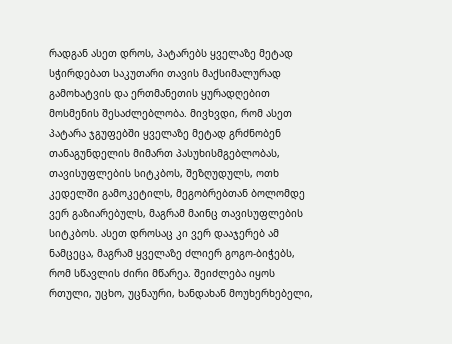რადგან ასეთ დროს, პატარებს ყველაზე მეტად სჭირდებათ საკუთარი თავის მაქსიმალურად გამოხატვის და ერთმანეთის ყურადღებით მოსმენის შესაძლებლობა. მივხვდი, რომ ასეთ პატარა ჯგუფებში ყველაზე მეტად გრძნობენ თანაგუნდელის მიმართ პასუხისმგებლობას, თავისუფლების სიტკბოს, შეზღუდულს, ოთხ კედელში გამოკეტილს, მეგობრებთან ბოლომდე ვერ გაზიარებულს, მაგრამ მაინც თავისუფლების სიტკბოს. ასეთ დროსაც კი ვერ დააჯერებ ამ ნამცეცა, მაგრამ ყველაზე ძლიერ გოგო-ბიჭებს, რომ სწავლის ძირი მწარეა. შეიძლება იყოს რთული, უცხო, უცნაური, ხანდახან მოუხერხებელი,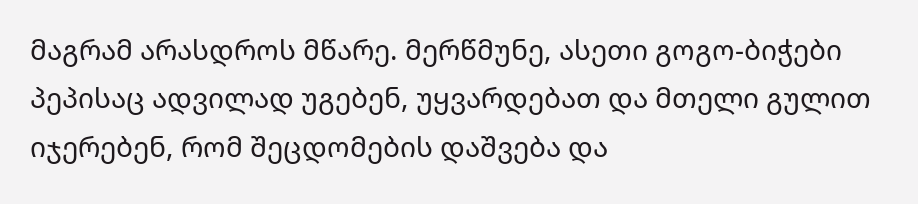მაგრამ არასდროს მწარე. მერწმუნე, ასეთი გოგო-ბიჭები პეპისაც ადვილად უგებენ, უყვარდებათ და მთელი გულით იჯერებენ, რომ შეცდომების დაშვება და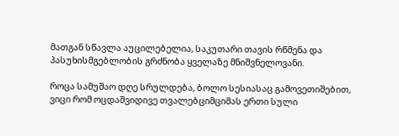მათგან სწავლა აუცილებელია, საკუთარი თავის რწმენა და პასუხისმგებლობის გრძნობა ყველაზე მნიშვნელოვანი.

როცა სამუშაო დღე სრულდება, ბოლო სესიასაც გამოვეთიშებით, ვიცი რომ ოცდაშვიდივე თვალებციმციმას ერთი სული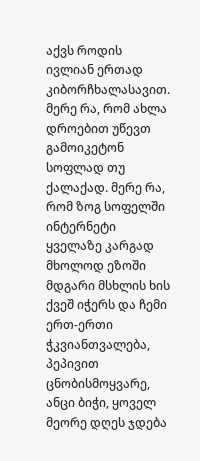აქვს როდის ივლიან ერთად კიბორჩხალასავით. მერე რა, რომ ახლა დროებით უწევთ გამოიკეტონ სოფლად თუ ქალაქად. მერე რა, რომ ზოგ სოფელში ინტერნეტი ყველაზე კარგად მხოლოდ ეზოში მდგარი მსხლის ხის ქვეშ იჭერს და ჩემი ერთ-ერთი ჭკვიანთვალება, პეპივით ცნობისმოყვარე, ანცი ბიჭი, ყოველ მეორე დღეს ჯდება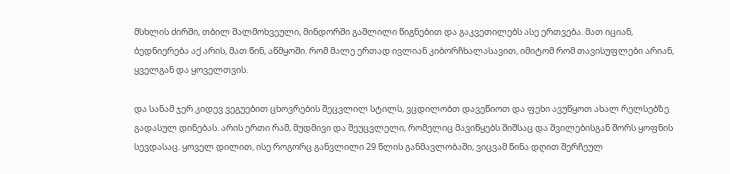მსხლის ძირში, თბილ შალმოხვეული, მინდორში გაშლილი წიგნებით და გაკვეთილებს ასე ერთვება. მათ იციან, ბედნიერება აქ არის, მათ წინ, აწმყოში. რომ მალე ერთად ივლიან კიბორჩხალასავით, იმიტომ რომ თავისუფლები არიან, ყველგან და ყოველთვის.

და სანამ ჯერ კიდევ ვეგუებით ცხოვრების შეცვლილ სტილს, ვცდილობთ დავეწიოთ და ფეხი ავუწყოთ ახალ რელსებზე გადასულ დინებას. არის ერთი რამ, მუდმივი და შეუცვლელი, რომელიც მავიწყებს შიშსაც და შვილებისგან შორს ყოფნის სევდასაც. ყოველ დილით, ისე როგორც განვლილი 29 წლის განმავლობაში, ვიცვამ წინა დღით შერჩეულ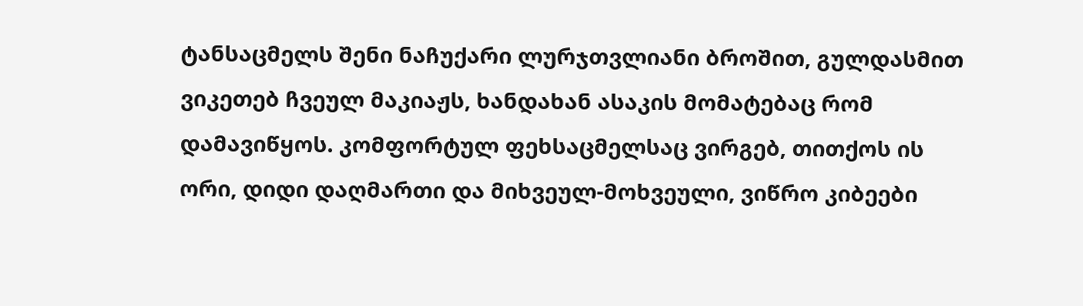ტანსაცმელს შენი ნაჩუქარი ლურჯთვლიანი ბროშით, გულდასმით ვიკეთებ ჩვეულ მაკიაჟს, ხანდახან ასაკის მომატებაც რომ დამავიწყოს. კომფორტულ ფეხსაცმელსაც ვირგებ, თითქოს ის ორი, დიდი დაღმართი და მიხვეულ-მოხვეული, ვიწრო კიბეები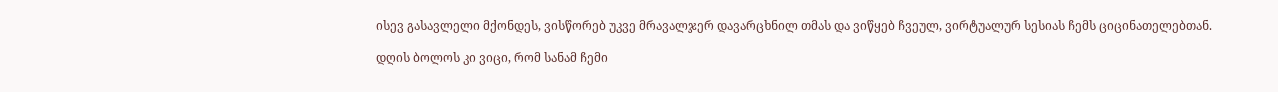ისევ გასავლელი მქონდეს, ვისწორებ უკვე მრავალჯერ დავარცხნილ თმას და ვიწყებ ჩვეულ, ვირტუალურ სესიას ჩემს ციცინათელებთან.

დღის ბოლოს კი ვიცი, რომ სანამ ჩემი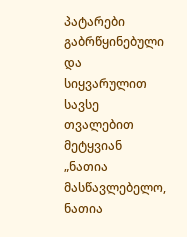პატარები გაბრწყინებული და სიყვარულით სავსე თვალებით მეტყვიან „ნათია მასწავლებელო, ნათია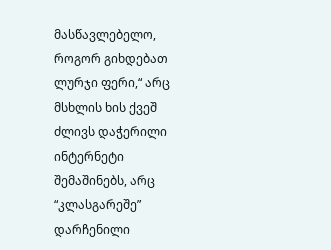მასწავლებელო, როგორ გიხდებათ ლურჯი ფერი,“ არც მსხლის ხის ქვეშ ძლივს დაჭერილი ინტერნეტი შემაშინებს, არც “კლასგარეშე” დარჩენილი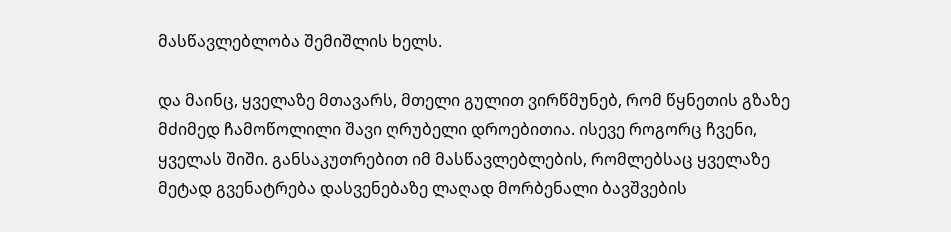მასწავლებლობა შემიშლის ხელს.

და მაინც, ყველაზე მთავარს, მთელი გულით ვირწმუნებ, რომ წყნეთის გზაზე მძიმედ ჩამოწოლილი შავი ღრუბელი დროებითია. ისევე როგორც ჩვენი, ყველას შიში. განსაკუთრებით იმ მასწავლებლების, რომლებსაც ყველაზე მეტად გვენატრება დასვენებაზე ლაღად მორბენალი ბავშვების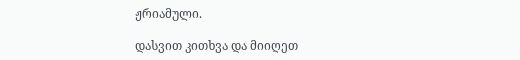ჟრიამული.

დასვით კითხვა და მიიღეთ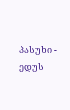პასუხი - ედუს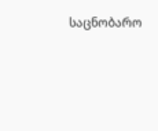საცნობარო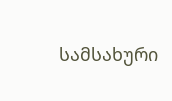სამსახური